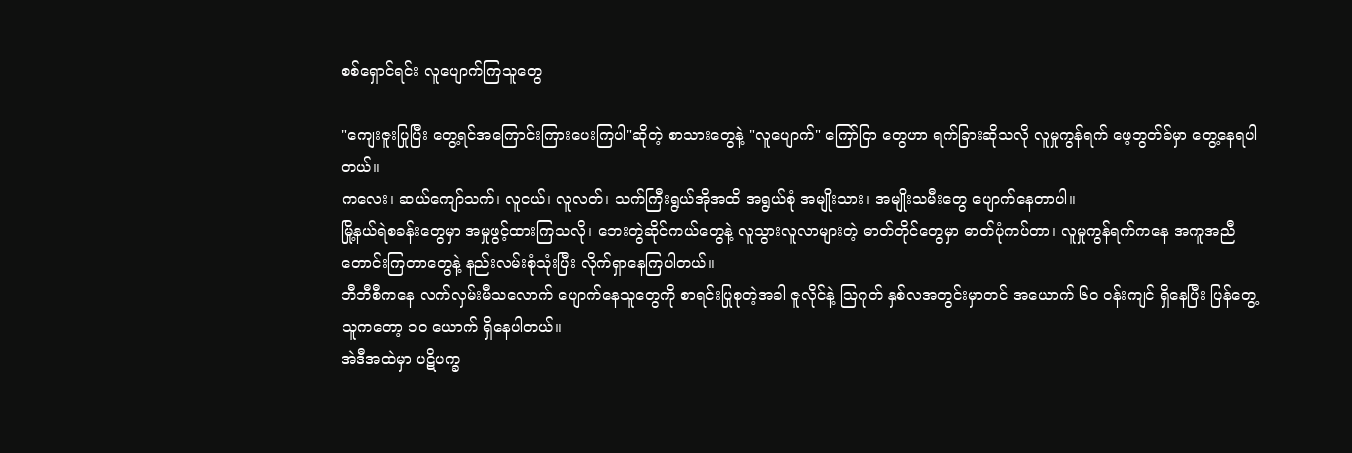စစ်ရှောင်ရင်း လူပျောက်ကြသူတွေ

"ကျေးဇူးပြုပြီး တွေ့ရင်အကြောင်းကြားပေးကြပါ"ဆိုတဲ့ စာသားတွေနဲ့ "လူပျောက်" ကြော်ငြာ တွေဟာ ရက်ခြားဆိုသလို လူမှုကွန်ရက် ဖေ့ဘွတ်ခ်မှာ တွေ့နေရပါတယ်။
ကလေး၊ ဆယ်ကျော်သက်၊ လူငယ်၊ လူလတ်၊ သက်ကြီးရွယ်အိုအထိ အရွယ်စုံ အမျိုးသား၊ အမျိုးသမီးတွေ ပျောက်နေတာပါ။
မြို့နယ်ရဲစခန်းတွေမှာ အမှုဖွင့်ထားကြသလို၊ ဘေးတွဲဆိုင်ကယ်တွေနဲ့ လူသွားလူလာများတဲ့ ဓာတ်တိုင်တွေမှာ ဓာတ်ပုံကပ်တာ၊ လူမှုကွန်ရက်ကနေ အကူအညီတောင်းကြတာတွေနဲ့ နည်းလမ်းစုံသုံးပြီး လိုက်ရှာနေကြပါတယ်။
ဘီဘီစီကနေ လက်လှမ်းမီသလောက် ပျောက်နေသူတွေကို စာရင်းပြုစုတဲ့အခါ ဇူလိုင်နဲ့ ဩဂုတ် နှစ်လအတွင်းမှာတင် အယောက် ၆၀ ဝန်းကျင် ရှိနေပြီး ပြန်တွေ့သူကတော့ ၁၀ ယောက် ရှိနေပါတယ်။
အဲဒီအထဲမှာ ပဋိပက္ခ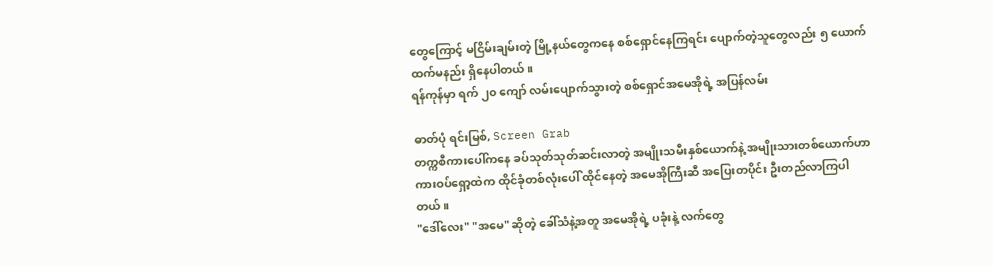တွေကြောင့် မငြိမ်းချမ်းတဲ့ မြို့နယ်တွေကနေ စစ်ရှောင်နေကြရင်း ပျောက်တဲ့သူတွေလည်း ၅ ယောက်ထက်မနည်း ရှိနေပါတယ်။
ရန်ကုန်မှာ ရက် ၂၀ ကျော် လမ်းပျောက်သွားတဲ့ စစ်ရှောင်အမေအိုရဲ့ အပြန်လမ်း

ဓာတ်ပုံ ရင်းမြစ်, Screen Grab
တက္ကစီကားပေါ်ကနေ ခပ်သုတ်သုတ်ဆင်းလာတဲ့ အမျိုးသမီးနှစ်ယောက်နဲ့ အမျိုးသားတစ်ယောက်ဟာ ကားဝပ်ရှော့ထဲက ထိုင်ခုံတစ်လုံးပေါ် ထိုင်နေတဲ့ အမေအိုကြီးဆီ အပြေးတပိုင်း ဦးတည်လာကြပါတယ်။
"ဒေါ်လေး" "အမေ" ဆိုတဲ့ ခေါ်သံနဲ့အတူ အမေအိုရဲ့ ပခုံးနဲ့ လက်တွေ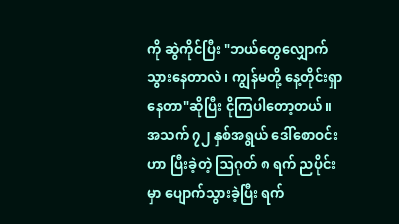ကို ဆွဲကိုင်ပြီး "ဘယ်တွေလျှောက်သွားနေတာလဲ၊ ကျွန်မတို့ နေ့တိုင်းရှာနေတာ"ဆိုပြီး ငိုကြပါတော့တယ်။
အသက် ၇၂ နှစ်အရွယ် ဒေါ်စောဝင်းဟာ ပြီးခဲ့တဲ့ ဩဂုတ် ၈ ရက် ညပိုင်းမှာ ပျောက်သွားခဲ့ပြီး ရက်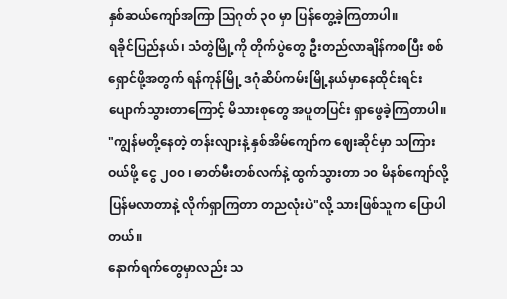နှစ်ဆယ်ကျော်အကြာ ဩဂုတ် ၃၀ မှာ ပြန်တွေ့ခဲ့ကြတာပါ။
ရခိုင်ပြည်နယ်၊ သံတွဲမြို့ကို တိုက်ပွဲတွေ ဦးတည်လာချိန်ကစပြီး စစ်ရှောင်ဖို့အတွက် ရန်ကုန်မြို့ ဒဂုံဆိပ်ကမ်းမြို့နယ်မှာနေထိုင်းရင်း ပျောက်သွားတာကြောင့် မိသားစုတွေ အပူတပြင်း ရှာဖွေခဲ့ကြတာပါ။
"ကျွန်မတို့နေတဲ့ တန်းလျားနဲ့ နှစ်အိမ်ကျော်က ဈေးဆိုင်မှာ သကြားဝယ်ဖို့ ငွေ ၂၀၀ ၊ ဓာတ်မီးတစ်လက်နဲ့ ထွက်သွားတာ ၁၀ မိနစ်ကျော်လို့ ပြန်မလာတာနဲ့ လိုက်ရှာကြတာ တညလုံးပဲ"လို့ သားဖြစ်သူက ပြောပါတယ်။
နောက်ရက်တွေမှာလည်း သ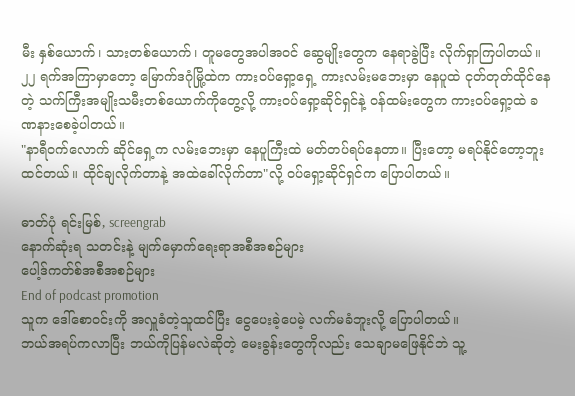မီး နှစ်ယောက်၊ သားတစ်ယောက်၊ တူမတွေအပါအဝင် ဆွေမျိုးတွေက နေရာခွဲပြီး လိုက်ရှာကြပါတယ်။
၂၂ ရက်အကြာမှာတော့ မြောက်ဒဂုံမြို့ထဲက ကားဝပ်ရှော့ရှေ့ ကားလမ်းမဘေးမှာ နေပူထဲ ငုတ်တုတ်ထိုင်နေတဲ့ သက်ကြီးအမျိုးသမီးတစ်ယောက်ကိုတွေ့လို့ ကားဝပ်ရှော့ဆိုင်ရှင်နဲ့ ဝန်ထမ်းတွေက ကားဝပ်ရှော့ထဲ ခဏနားစေခဲ့ပါတယ်။
"နာရီဝက်လောက် ဆိုင်ရှေ့က လမ်းဘေးမှာ နေပူကြီးထဲ မတ်တပ်ရပ်နေတာ။ ပြီးတော့ မရပ်နိုင်တော့ဘူးထင်တယ်။ ထိုင်ချလိုက်တာနဲ့ အထဲခေါ်လိုက်တာ"လို့ ဝပ်ရှော့ဆိုင်ရှင်က ပြောပါတယ်။

ဓာတ်ပုံ ရင်းမြစ်, screengrab
နောက်ဆုံးရ သတင်းနဲ့ မျက်မှောက်ရေးရာအစီအစဉ်များ
ပေါ့ဒ်ကတ်စ်အစီအစဉ်များ
End of podcast promotion
သူက ဒေါ်စောဝင်းကို အလှူခံတဲ့သူထင်ပြီး ငွေပေးခဲ့ပေမဲ့ လက်မခံဘူးလို့ ပြောပါတယ်။
ဘယ်အရပ်ကလာပြီး ဘယ်ကိုပြန်မလဲဆိုတဲ့ မေးခွန်းတွေကိုလည်း သေချာမဖြေနိုင်ဘဲ သူ့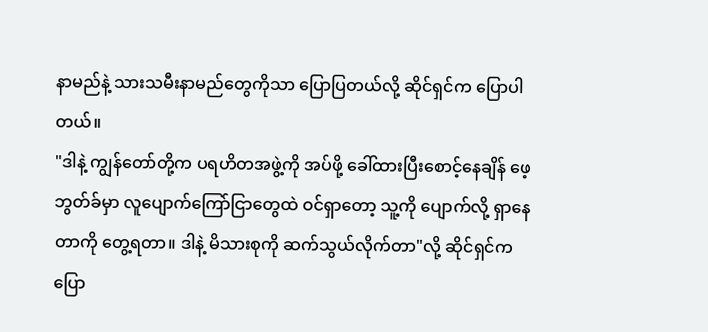နာမည်နဲ့ သားသမီးနာမည်တွေကိုသာ ပြောပြတယ်လို့ ဆိုင်ရှင်က ပြောပါတယ်။
"ဒါနဲ့ ကျွန်တော်တို့က ပရဟိတအဖွဲ့ကို အပ်ဖို့ ခေါ်ထားပြီးစောင့်နေချိန် ဖေ့ဘွတ်ခ်မှာ လူပျောက်ကြော်ငြာတွေထဲ ဝင်ရှာတော့ သူ့ကို ပျောက်လို့ ရှာနေတာကို တွေ့ရတာ။ ဒါနဲ့ မိသားစုကို ဆက်သွယ်လိုက်တာ"လို့ ဆိုင်ရှင်က ပြော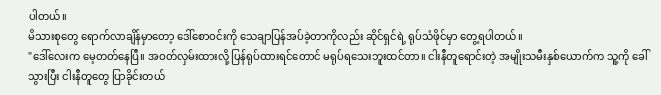ပါတယ်။
မိသားစုတွေ ရောက်လာချိန်မှာတော့ ဒေါ်စောဝင်းကို သေချာပြန်အပ်ခဲ့တာကိုလည်း ဆိုင်ရှင်ရဲ့ ရုပ်သံဖိုင်မှာ တွေ့ရပါတယ်။
"ဒေါ်လေးက မေ့တတ်နေပြီ။ အဝတ်လှမ်းထားလို့ ပြန်ရုပ်ထားရင်တောင် မရုပ်ရသေးဘူးထင်တာ။ ငါးနီတူရောင်းတဲ့ အမျိုးသမီးနှစ်ယောက်က သူ့ကို ခေါ်သွားပြီး ငါးနီတူတွေ ပြာခိုင်းတယ်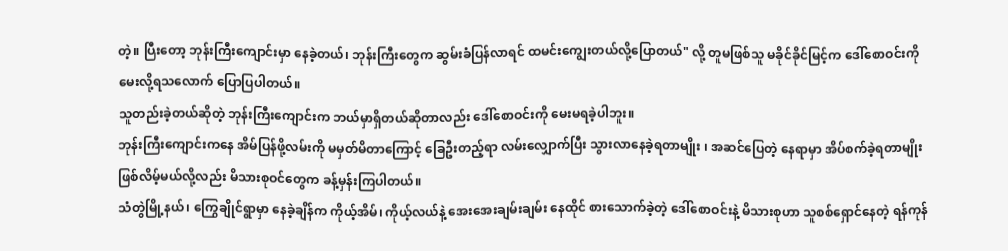တဲ့။ ပြီးတော့ ဘုန်းကြီးကျောင်းမှာ နေခဲ့တယ်၊ ဘုန်းကြီးတွေက ဆွမ်းခံပြန်လာရင် ထမင်းကျွေးတယ်လို့ပြောတယ်" လို့ တူမဖြစ်သူ မခိုင်ခိုင်မြင့်က ဒေါ်စောဝင်းကို မေးလို့ရသလောက် ပြောပြပါတယ်။
သူတည်းခဲ့တယ်ဆိုတဲ့ ဘုန်းကြီးကျောင်းက ဘယ်မှာရှိတယ်ဆိုတာလည်း ဒေါ်စောဝင်းကို မေးမရခဲ့ပါဘူး။
ဘုန်းကြီးကျောင်းကနေ အိမ်ပြန်ဖို့လမ်းကို မမှတ်မိတာကြောင့် ခြေဦးတည့်ရာ လမ်းလျှောက်ပြီး သွားလာနေခဲ့ရတာမျိုး ၊ အဆင်ပြေတဲ့ နေရာမှာ အိပ်စက်ခဲ့ရတာမျိုး ဖြစ်လိမ့်မယ်လို့လည်း မိသားစုဝင်တွေက ခန့်မှန်းကြပါတယ်။
သံတွဲမြို့နယ်၊ ကြွေချိုင်ရွာမှာ နေခဲ့ချိန်က ကိုယ့်အိမ်၊ ကိုယ့်လယ်နဲ့ အေးအေးချမ်းချမ်း နေထိုင် စားသောက်ခဲ့တဲ့ ဒေါ်စောဝင်းနဲ့ မိသားစုဟာ သူစစ်ရှောင်နေတဲ့ ရန်ကုန်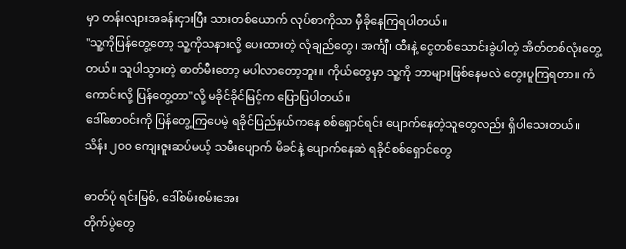မှာ တန်းလျားအခန်းငှားပြီး သားတစ်ယောက် လုပ်စာကိုသာ မှီခိုနေကြရပါတယ်။
"သူ့ကိုပြန်တွေ့တော့ သူ့ကိုသနားလို့ ပေးထားတဲ့ လုံချည်တွေ၊ အင်္ကျီ၊ ထီးနဲ့ ငွေတစ်သောင်းခွဲပါတဲ့ အိတ်တစ်လုံးတွေ့တယ်။ သူပါသွားတဲ့ ဓာတ်မီးတော့ မပါလာတော့ဘူး။ ကိုယ်တွေမှာ သူ့ကို ဘာများဖြစ်နေမလဲ တွေးပူကြရတာ။ ကံကောင်းလို့ ပြန်တွေ့တာ"လို့ မခိုင်ခိုင်မြင့်က ပြောပြပါတယ်။
ဒေါ်စောဝင်းကို ပြန်တွေ့ကြပေမဲ့ ရခိုင်ပြည်နယ်ကနေ စစ်ရှောင်ရင်း ပျောက်နေတဲ့သူတွေလည်း ရှိပါသေးတယ်။
သိန်း ၂၀၀ ကျေးဇူးဆပ်မယ့် သမီးပျောက် မိခင်နဲ့ ပျောက်နေဆဲ ရခိုင်စစ်ရှောင်တွေ

ဓာတ်ပုံ ရင်းမြစ်, ဒေါ်စမ်းစမ်းအေး
တိုက်ပွဲတွေ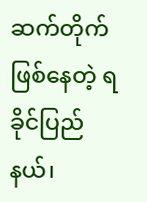ဆက်တိုက်ဖြစ်နေတဲ့ ရခိုင်ပြည်နယ်၊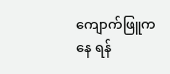ကျောက်ဖြူကနေ ရန်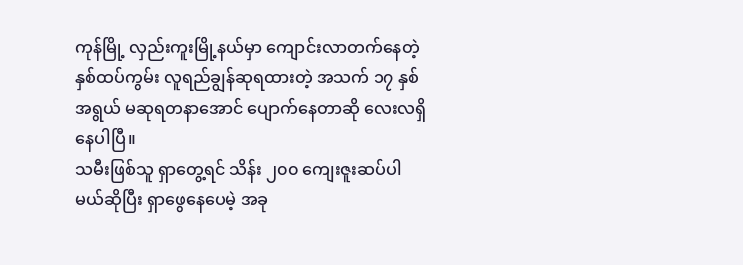ကုန်မြို့ လှည်းကူးမြို့နယ်မှာ ကျောင်းလာတက်နေတဲ့ နှစ်ထပ်ကွမ်း လူရည်ချွန်ဆုရထားတဲ့ အသက် ၁၇ နှစ်အရွယ် မဆုရတနာအောင် ပျောက်နေတာဆို လေးလရှိနေပါပြီ။
သမီးဖြစ်သူ ရှာတွေ့ရင် သိန်း ၂၀၀ ကျေးဇူးဆပ်ပါမယ်ဆိုပြီး ရှာဖွေနေပေမဲ့ အခု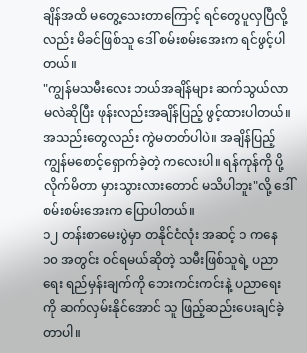ချိန်အထိ မတွေ့သေးတာကြောင့် ရင်တွေပူလှပြီလို့လည်း မိခင်ဖြစ်သူ ဒေါ် စမ်းစမ်းအေးက ရင်ဖွင့်ပါတယ်။
"ကျွန်မသမီးလေး ဘယ်အချိန်များ ဆက်သွယ်လာမလဲဆိုပြီး ဖုန်းလည်းအချိန်ပြည့် ဖွင့်ထားပါတယ်။ အသည်းတွေလည်း ကွဲမတတ်ပါပဲ။ အချိန်ပြည့် ကျွန်မစောင့်ရှောက်ခဲ့တဲ့ ကလေးပါ။ ရန်ကုန်ကို ပို့လိုက်မိတာ မှားသွားလားတောင် မသိပါဘူး"လို့ ဒေါ်စမ်းစမ်းအေးက ပြောပါတယ်။
၁၂ တန်းစာမေးပွဲမှာ တနိုင်ငံလုံး အဆင့် ၁ ကနေ ၁၀ အတွင်း ဝင်ရမယ်ဆိုတဲ့ သမီးဖြစ်သူရဲ့ ပညာရေး ရည်မှန်းချက်ကို ဘေးကင်းကင်းနဲ့ ပညာရေးကို ဆက်လှမ်းနိုင်အောင် သူ ဖြည့်ဆည်းပေးချင်ခဲ့တာပါ။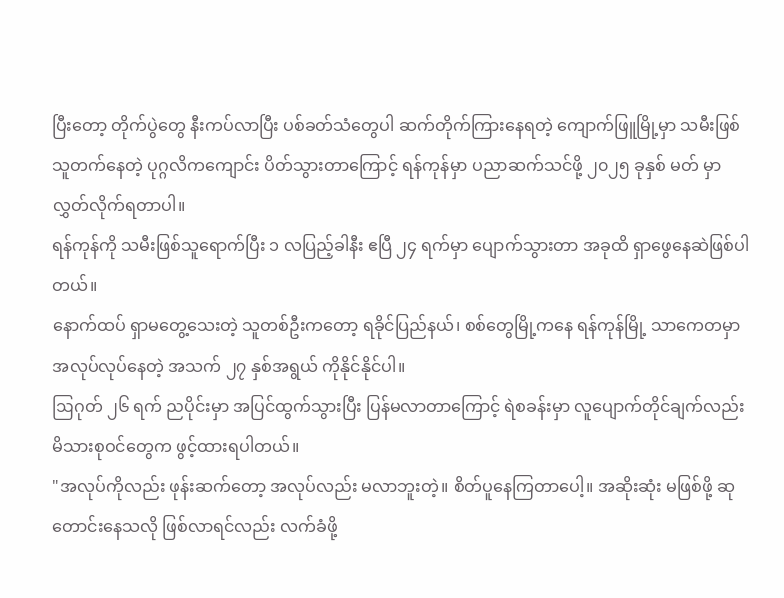ပြီးတော့ တိုက်ပွဲတွေ နီးကပ်လာပြီး ပစ်ခတ်သံတွေပါ ဆက်တိုက်ကြားနေရတဲ့ ကျောက်ဖြူမြို့မှာ သမီးဖြစ်သူတက်နေတဲ့ ပုဂ္ဂလိကကျောင်း ပိတ်သွားတာကြောင့် ရန်ကုန်မှာ ပညာဆက်သင်ဖို့ ၂၀၂၅ ခုနှစ် မတ် မှာ လွှတ်လိုက်ရတာပါ။
ရန်ကုန်ကို သမီးဖြစ်သူရောက်ပြီး ၁ လပြည့်ခါနီး ဧပြီ ၂၄ ရက်မှာ ပျောက်သွားတာ အခုထိ ရှာဖွေနေဆဲဖြစ်ပါတယ်။
နောက်ထပ် ရှာမတွေ့သေးတဲ့ သူတစ်ဦးကတော့ ရခိုင်ပြည်နယ်၊ စစ်တွေမြို့ကနေ ရန်ကုန်မြို့ သာကေတမှာ အလုပ်လုပ်နေတဲ့ အသက် ၂၇ နှစ်အရွယ် ကိုနိုင်နိုင်ပါ။
ဩဂုတ် ၂၆ ရက် ညပိုင်းမှာ အပြင်ထွက်သွားပြီး ပြန်မလာတာကြောင့် ရဲစခန်းမှာ လူပျောက်တိုင်ချက်လည်း မိသားစုဝင်တွေက ဖွင့်ထားရပါတယ်။
"အလုပ်ကိုလည်း ဖုန်းဆက်တော့ အလုပ်လည်း မလာဘူးတဲ့။ စိတ်ပူနေကြတာပေါ့။ အဆိုးဆုံး မဖြစ်ဖို့ ဆုတောင်းနေသလို ဖြစ်လာရင်လည်း လက်ခံဖို့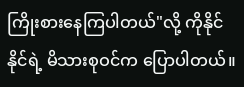ကြိုးစားနေကြပါတယ်"လို့ ကိုနိုင်နိုင်ရဲ့ မိသားစုဝင်က ပြောပါတယ်။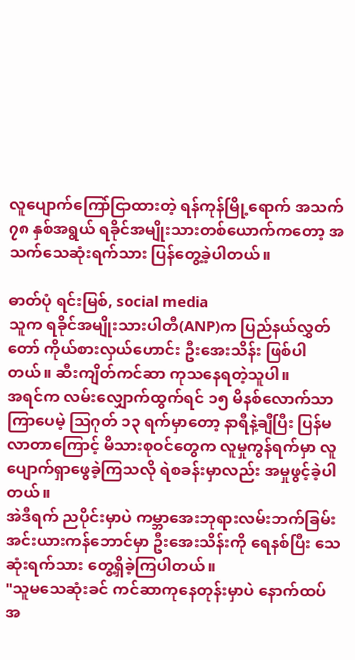လူပျောက်ကြော်ငြာထားတဲ့ ရန်ကုန်မြို့ရောက် အသက် ၇၈ နှစ်အရွယ် ရခိုင်အမျိုးသားတစ်ယောက်ကတော့ အသက်သေဆုံးရက်သား ပြန်တွေ့ခဲ့ပါတယ်။

ဓာတ်ပုံ ရင်းမြစ်, social media
သူက ရခိုင်အမျိုးသားပါတီ(ANP)က ပြည်နယ်လွှတ်တော် ကိုယ်စားလှယ်ဟောင်း ဦးအေးသိန်း ဖြစ်ပါတယ်။ ဆီးကျိတ်ကင်ဆာ ကုသနေရတဲ့သူပါ။
အရင်က လမ်းလျှောက်ထွက်ရင် ၁၅ မိနစ်လောက်သာ ကြာပေမဲ့ ဩဂုတ် ၁၃ ရက်မှာတော့ နာရီနဲ့ချီပြီး ပြန်မလာတာကြောင့် မိသားစုဝင်တွေက လူမှုကွန်ရက်မှာ လူပျောက်ရှာဖွေခဲ့ကြသလို ရဲစခန်းမှာလည်း အမှုဖွင့်ခဲ့ပါတယ်။
အဲဒီရက် ညပိုင်းမှာပဲ ကမ္ဘာအေးဘုရားလမ်းဘက်ခြမ်း အင်းယားကန်ဘောင်မှာ ဦးအေးသိန်းကို ရေနစ်ပြီး သေဆုံးရက်သား တွေ့ရှိခဲ့ကြပါတယ်။
"သူမသေဆုံးခင် ကင်ဆာကုနေတုန်းမှာပဲ နောက်ထပ် အ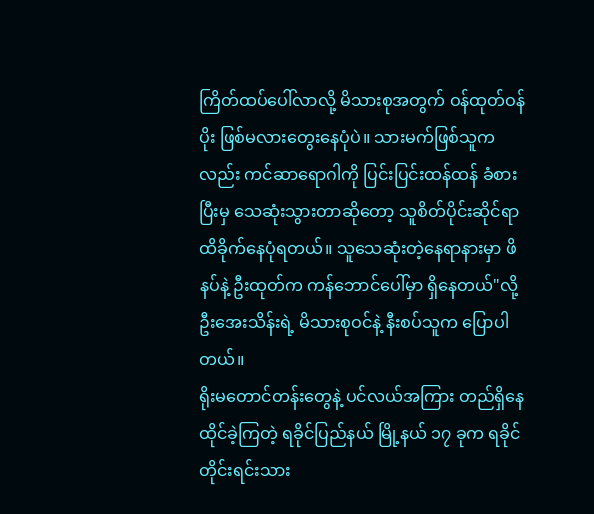ကြိတ်ထပ်ပေါ်လာလို့ မိသားစုအတွက် ဝန်ထုတ်ဝန်ပိုး ဖြစ်မလားတွေးနေပုံပဲ။ သားမက်ဖြစ်သူကလည်း ကင်ဆာရောဂါကို ပြင်းပြင်းထန်ထန် ခံစားပြီးမှ သေဆုံးသွားတာဆိုတော့ သူစိတ်ပိုင်းဆိုင်ရာ ထိခိုက်နေပုံရတယ်။ သူသေဆုံးတဲ့နေရာနားမှာ ဖိနပ်နဲ့ ဦးထုတ်က ကန်ဘောင်ပေါ်မှာ ရှိနေတယ်"လို့ ဦးအေးသိန်းရဲ့ မိသားစုဝင်နဲ့ နီးစပ်သူက ပြောပါတယ်။
ရိုးမတောင်တန်းတွေနဲ့ ပင်လယ်အကြား တည်ရှိနေထိုင်ခဲ့ကြတဲ့ ရခိုင်ပြည်နယ် မြို့နယ် ၁၇ ခုက ရခိုင်တိုင်းရင်းသား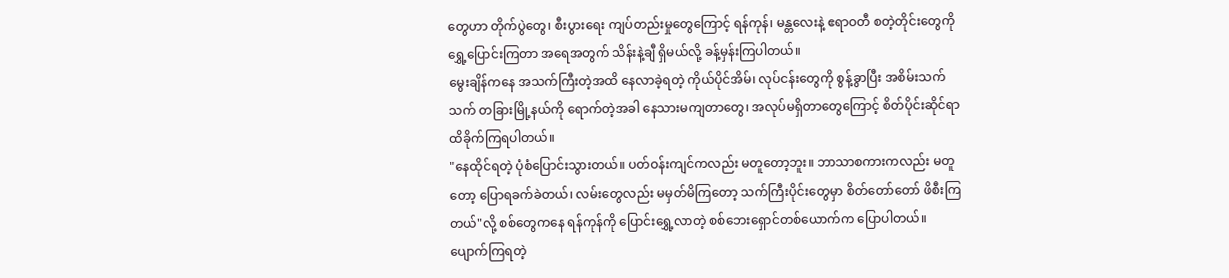တွေဟာ တိုက်ပွဲတွေ၊ စီးပွားရေး ကျပ်တည်းမှုတွေကြောင့် ရန်ကုန်၊ မန္တလေးနဲ့ ဧရာဝတီ စတဲ့တိုင်းတွေကို ရွှေ့ပြောင်းကြတာ အရေအတွက် သိန်းနဲ့ချီ ရှိမယ်လို့ ခန့်မှန်းကြပါတယ်။
မွေးချိန်ကနေ အသက်ကြီးတဲ့အထိ နေလာခဲ့ရတဲ့ ကိုယ်ပိုင်အိမ်၊ လုပ်ငန်းတွေကို စွန့်ခွာပြီး အစိမ်းသက်သက် တခြားမြို့နယ်ကို ရောက်တဲ့အခါ နေသားမကျတာတွေ၊ အလုပ်မရှိတာတွေကြောင့် စိတ်ပိုင်းဆိုင်ရာ ထိခိုက်ကြရပါတယ်။
"နေထိုင်ရတဲ့ ပုံစံပြောင်းသွားတယ်။ ပတ်ဝန်းကျင်ကလည်း မတူတော့ဘူး။ ဘာသာစကားကလည်း မတူတော့ ပြောရခက်ခဲတယ်၊ လမ်းတွေလည်း မမှတ်မိကြတော့ သက်ကြီးပိုင်းတွေမှာ စိတ်တော်တော် ဖိစီးကြတယ်"လို့ စစ်တွေကနေ ရန်ကုန်ကို ပြောင်းရွှေ့လာတဲ့ စစ်ဘေးရှောင်တစ်ယောက်က ပြောပါတယ်။
ပျောက်ကြရတဲ့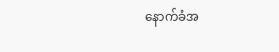နောက်ခံအ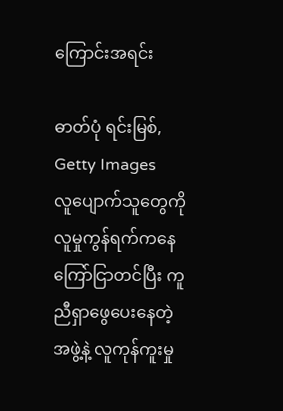ကြောင်းအရင်း

ဓာတ်ပုံ ရင်းမြစ်, Getty Images
လူပျောက်သူတွေကို လူမှုကွန်ရက်ကနေ ကြော်ငြာတင်ပြီး ကူညီရှာဖွေပေးနေတဲ့ အဖွဲ့နဲ့ လူကုန်ကူးမှု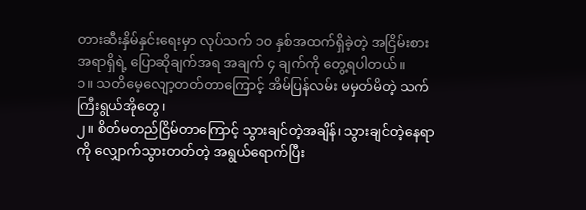တားဆီးနှိမ်နှင်းရေးမှာ လုပ်သက် ၁၀ နှစ်အထက်ရှိခဲ့တဲ့ အငြိမ်းစားအရာရှိရဲ့ ပြောဆိုချက်အရ အချက် ၄ ချက်ကို တွေ့ရပါတယ်။
၁။ သတိမေ့လျော့တတ်တာကြောင့် အိမ်ပြန်လမ်း မမှတ်မိတဲ့ သက်ကြီးရွယ်အိုတွေ၊
၂။ စိတ်မတည်ငြိမ်တာကြောင့် သွားချင်တဲ့အချိန်၊ သွားချင်တဲ့နေရာကို လျှောက်သွားတတ်တဲ့ အရွယ်ရောက်ပြီး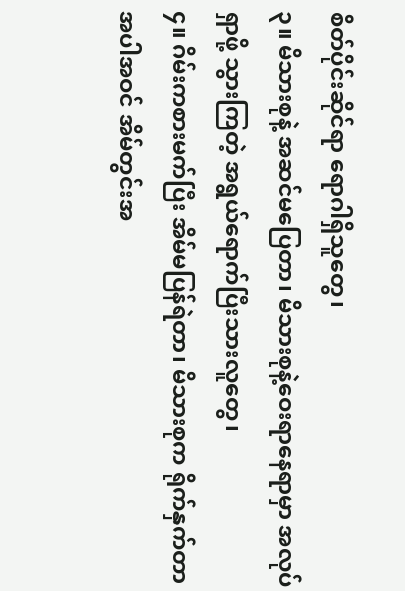စိတ်ပိုင်းဆိုင်ရာ ရောဂါရှိသူတွေ၊
၃။ မိသားစုနဲ့ အဆင်မပြေတာ၊ မိသားစုနဲ့ဝေးရာနေရာမှာ အလုပ်ရှာဖို့ သွားကြတဲ့ အရွယ်ရောက်ပြီးသားလူတွေ၊
၄။ ဂိမ်းကစားမက်ပြီး အိမ်မပြန်ရဲတာ၊ မိသားစုက ရိုက်နှက်တာအပါအဝင် အိမ်တွင်းအ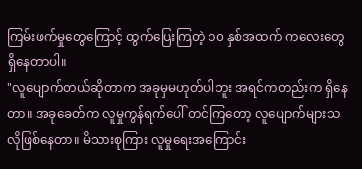ကြမ်းဖက်မှုတွေကြောင့် ထွက်ပြေးကြတဲ့ ၁၀ နှစ်အထက် ကလေးတွေ ရှိနေတာပါ။
"လူပျောက်တယ်ဆိုတာက အခုမှမဟုတ်ပါဘူး အရင်ကတည်းက ရှိနေတာ။ အခုခေတ်က လူမှုကွန်ရက်ပေါ် တင်ကြတော့ လူပျောက်များသလိုဖြစ်နေတာ။ မိသားစုကြား လူမှုရေးအကြောင်း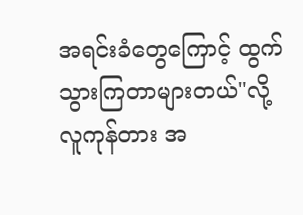အရင်းခံတွေကြောင့် ထွက်သွားကြတာများတယ်"လို့ လူကုန်တား အ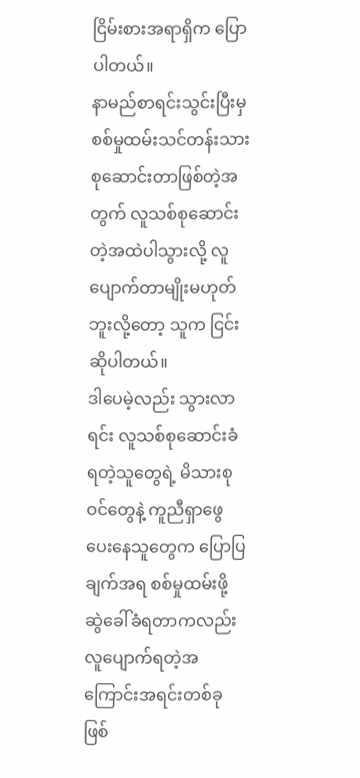ငြိမ်းစားအရာရှိက ပြောပါတယ်။
နာမည်စာရင်းသွင်းပြီးမှ စစ်မှုထမ်းသင်တန်းသား စုဆောင်းတာဖြစ်တဲ့အတွက် လူသစ်စုဆောင်းတဲ့အထဲပါသွားလို့ လူပျောက်တာမျိုးမဟုတ်ဘူးလို့တော့ သူက ငြင်းဆိုပါတယ်။
ဒါပေမဲ့လည်း သွားလာရင်း လူသစ်စုဆောင်းခံရတဲ့သူတွေရဲ့ မိသားစုဝင်တွေနဲ့ ကူညီရှာဖွေပေးနေသူတွေက ပြောပြချက်အရ စစ်မှုထမ်းဖို့ ဆွဲခေါ်ခံရတာကလည်း လူပျောက်ရတဲ့အကြောင်းအရင်းတစ်ခုဖြစ်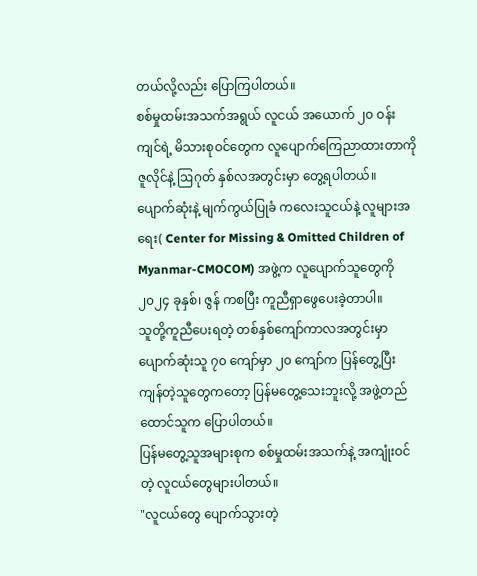တယ်လို့လည်း ပြောကြပါတယ်။
စစ်မှုထမ်းအသက်အရွယ် လူငယ် အယောက် ၂၀ ဝန်းကျင်ရဲ့ မိသားစုဝင်တွေက လူပျောက်ကြေညာထားတာကို ဇူလိုင်နဲ့ ဩဂုတ် နှစ်လအတွင်းမှာ တွေ့ရပါတယ်။
ပျောက်ဆုံးနဲ့ မျက်ကွယ်ပြုခံ ကလေးသူငယ်နဲ့ လူများအရေး( Center for Missing & Omitted Children of Myanmar-CMOCOM) အဖွဲ့က လူပျောက်သူတွေကို ၂၀၂၄ ခုနှစ်၊ ဇွန် ကစပြီး ကူညီရှာဖွေပေးခဲ့တာပါ။
သူတို့ကူညီပေးရတဲ့ တစ်နှစ်ကျော်ကာလအတွင်းမှာ ပျောက်ဆုံးသူ ၇၀ ကျော်မှာ ၂၀ ကျော်က ပြန်တွေ့ပြီး ကျန်တဲ့သူတွေကတော့ ပြန်မတွေ့သေးဘူးလို့ အဖွဲ့တည်ထောင်သူက ပြောပါတယ်။
ပြန်မတွေ့သူအများစုက စစ်မှုထမ်းအသက်နဲ့ အကျုံးဝင်တဲ့ လူငယ်တွေများပါတယ်။
"လူငယ်တွေ ပျောက်သွားတဲ့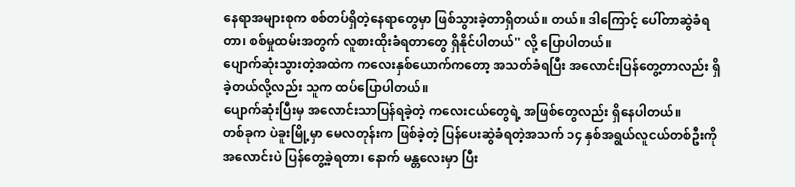နေရာအများစုက စစ်တပ်ရှိတဲ့နေရာတွေမှာ ဖြစ်သွားခဲ့တာရှိတယ်။ တယ်။ ဒါကြောင့် ပေါ်တာဆွဲခံရတာ၊ စစ်မှုထမ်းအတွက် လူစားထိုးခံရတာတွေ ရှိနိုင်ပါတယ်'' လို့ ပြောပါတယ်။
ပျောက်ဆုံးသွားတဲ့အထဲက ကလေးနှစ်ယောက်ကတော့ အသတ်ခံရပြီး အလောင်းပြန်တွေ့တာလည်း ရှိခဲ့တယ်လို့လည်း သူက ထပ်ပြောပါတယ်။
ပျောက်ဆုံးပြီးမှ အလောင်းသာပြန်ရခဲ့တဲ့ ကလေးငယ်တွေရဲ့ အဖြစ်တွေလည်း ရှိနေပါတယ်။
တစ်ခုက ပဲခူးမြို့မှာ မေလတုန်းက ဖြစ်ခဲ့တဲ့ ပြန်ပေးဆွဲခံရတဲ့အသက် ၁၄ နှစ်အရွယ်လူငယ်တစ်ဦးကို အလောင်းပဲ ပြန်တွေ့ခဲ့ရတာ၊ နောက် မန္တလေးမှာ ပြီး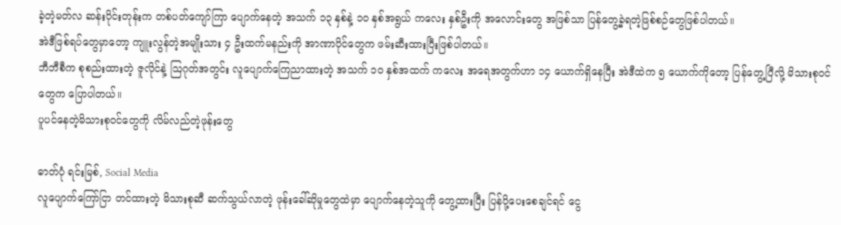ခဲ့တဲ့မတ်လ ဆန်းပိုင်းတုန်းက တစ်ပတ်ကျော်ကြာ ပျောက်နေတဲ့ အသက် ၁၃ နှစ်နဲ့ ၁၀ နှစ်အရွယ် ကလေး နှစ်ဦးကို အလောင်းတွေ အဖြစ်သာ ပြန်တွေ့ခဲ့ရတဲ့ဖြစ်စဉ်တွေဖြစ်ပါတယ်။
အဲဒီဖြစ်ရပ်တွေမှာတော့ ကျူးလွန်တဲ့အမျိုးသား ၄ ဦးထက်မနည်းကို အာဏာပိုင်တွေက ဖမ်းဆီးထားပြီးဖြစ်ပါတယ်။
ဘီဘီစီက စုစည်းထားတဲ့ ဇူလိုင်နဲ့ ဩဂုတ်အတွင်း လူပျောက်ကြေညာထားတဲ့ အသက် ၁၀ နှစ်အထက် ကလေး အရေအတွက်ဟာ ၁၄ ယောက်ရှိနေပြီး အဲဒီထဲက ၅ ယောက်ကိုတော့ ပြန်တွေ့ပြီလို့ မိသားစုဝင်တွေက ပြောပါတယ်။
ပူပင်နေတဲ့မိသားစုဝင်တွေကို လိမ်လည်တဲ့ဖုန်းတွေ

ဓာတ်ပုံ ရင်းမြစ်, Social Media
လူပျောက်ကြော်ငြာ တင်ထားတဲ့ မိသားစုဆီ ဆက်သွယ်လာတဲ့ ဖုန်းခေါ်ဆိုမှုတွေထဲမှာ ပျောက်နေတဲ့သူကို တွေ့ထားပြီး ပြန်ပို့ပေးစေချင်ရင် ငွေ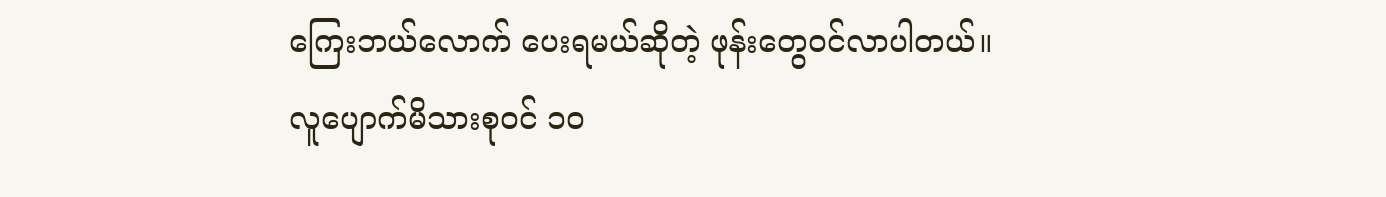ကြေးဘယ်လောက် ပေးရမယ်ဆိုတဲ့ ဖုန်းတွေဝင်လာပါတယ်။
လူပျောက်မိသားစုဝင် ၁၀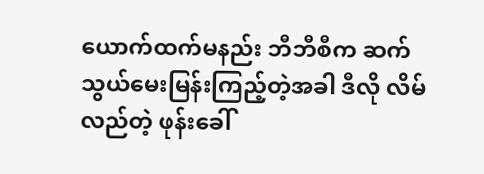ယောက်ထက်မနည်း ဘီဘီစီက ဆက်သွယ်မေးမြန်းကြည့်တဲ့အခါ ဒီလို လိမ်လည်တဲ့ ဖုန်းခေါ်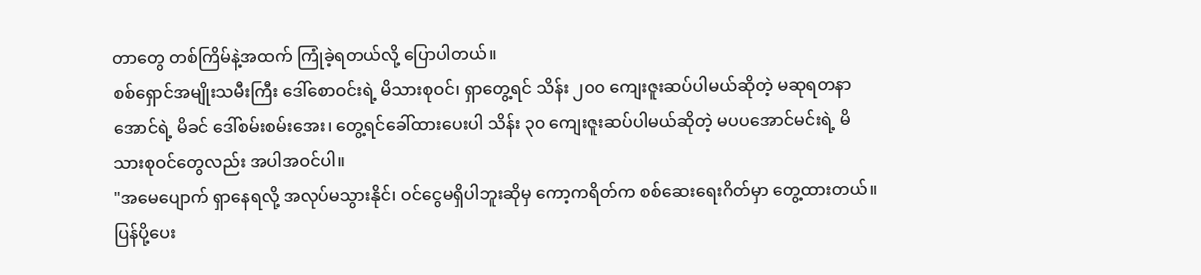တာတွေ တစ်ကြိမ်နဲ့အထက် ကြုံခဲ့ရတယ်လို့ ပြောပါတယ်။
စစ်ရှောင်အမျိုးသမီးကြီး ဒေါ်စောဝင်းရဲ့ မိသားစုဝင်၊ ရှာတွေ့ရင် သိန်း ၂၀၀ ကျေးဇူးဆပ်ပါမယ်ဆိုတဲ့ မဆုရတနာအောင်ရဲ့ မိခင် ဒေါ်စမ်းစမ်းအေး၊ တွေ့ရင်ခေါ်ထားပေးပါ သိန်း ၃၀ ကျေးဇူးဆပ်ပါမယ်ဆိုတဲ့ မပပအောင်မင်းရဲ့ မိသားစုဝင်တွေလည်း အပါအဝင်ပါ။
"အမေပျောက် ရှာနေရလို့ အလုပ်မသွားနိုင်၊ ဝင်ငွေမရှိပါဘူးဆိုမှ ကော့ကရိတ်က စစ်ဆေးရေးဂိတ်မှာ တွေ့ထားတယ်။ ပြန်ပို့ပေး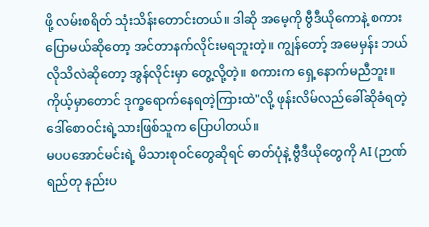ဖို့ လမ်းစရိတ် သုံးသိန်းတောင်းတယ်။ ဒါဆို အမေ့ကို ဗွီဒီယိုကောနဲ့ စကားပြောမယ်ဆိုတော့ အင်တာနက်လိုင်းမရဘူးတဲ့။ ကျွန်တော့် အမေမှန်း ဘယ်လိုသိလဲဆိုတော့ အွန်လိုင်းမှာ တွေ့လို့တဲ့။ စကားက ရှေ့နောက်မညီဘူး။ ကိုယ့်မှာတောင် ဒုက္ခရောက်နေရတဲ့ကြားထဲ"လို့ ဖုန်းလိမ်လည်ခေါ်ဆိုခံရတဲ့ ဒေါ်စောဝင်းရဲ့သားဖြစ်သူက ပြောပါတယ်။
မပပအောင်မင်းရဲ့ မိသားစုဝင်တွေဆိုရင် ဓာတ်ပုံနဲ့ ဗွီဒီယိုတွေကို AI (ဉာဏ်ရည်တု နည်းပ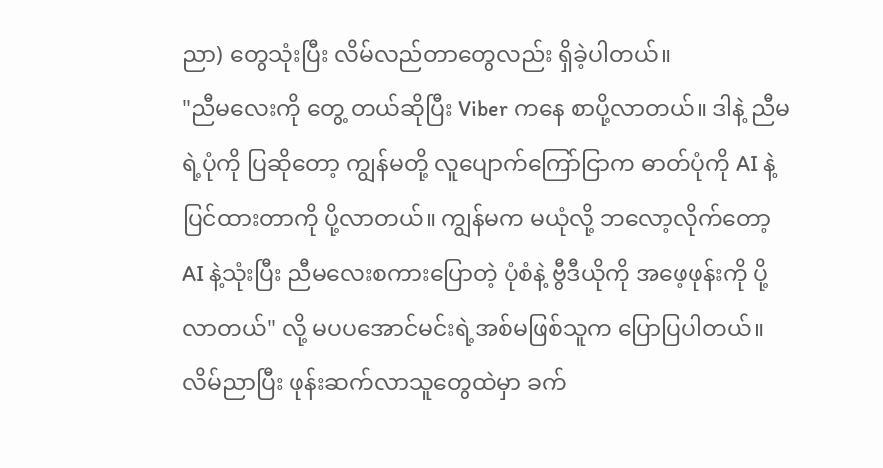ညာ) တွေသုံးပြီး လိမ်လည်တာတွေလည်း ရှိခဲ့ပါတယ်။
"ညီမလေးကို တွေ့ တယ်ဆိုပြီး Viber ကနေ စာပို့လာတယ်။ ဒါနဲ့ ညီမရဲ့ပုံကို ပြဆိုတော့ ကျွန်မတို့ လူပျောက်ကြော်ငြာက ဓာတ်ပုံကို AI နဲ့ ပြင်ထားတာကို ပို့လာတယ်။ ကျွန်မက မယုံလို့ ဘလော့လိုက်တော့ AI နဲ့သုံးပြီး ညီမလေးစကားပြောတဲ့ ပုံစံနဲ့ ဗွီဒီယိုကို အဖေ့ဖုန်းကို ပို့လာတယ်" လို့ မပပအောင်မင်းရဲ့အစ်မဖြစ်သူက ပြောပြပါတယ်။
လိမ်ညာပြီး ဖုန်းဆက်လာသူတွေထဲမှာ ခက်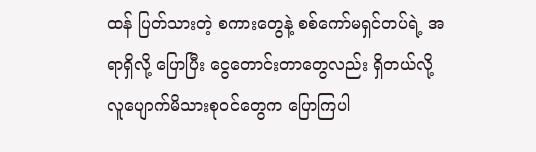ထန် ပြတ်သားတဲ့ စကားတွေနဲ့ စစ်ကော်မရှင်တပ်ရဲ့ အရာရှိလို့ ပြောပြီး ငွေတောင်းတာတွေလည်း ရှိတယ်လို့ လူပျောက်မိသားစုဝင်တွေက ပြောကြပါ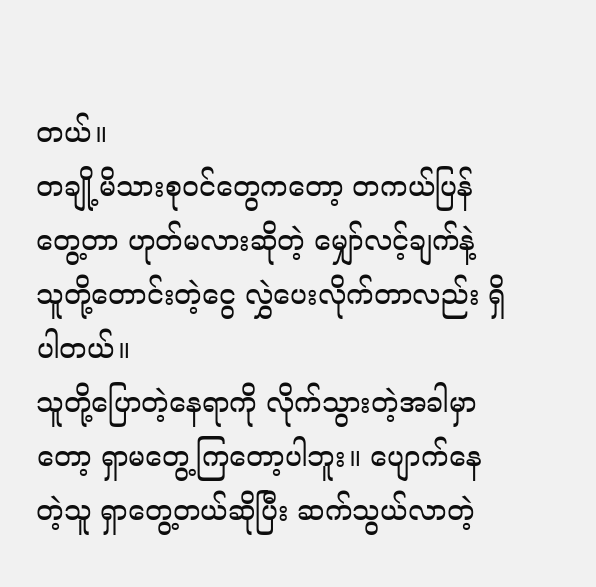တယ်။
တချို့မိသားစုဝင်တွေကတော့ တကယ်ပြန်တွေ့တာ ဟုတ်မလားဆိုတဲ့ မျှော်လင့်ချက်နဲ့ သူတို့တောင်းတဲ့ငွေ လွှဲပေးလိုက်တာလည်း ရှိပါတယ်။
သူတို့ပြောတဲ့နေရာကို လိုက်သွားတဲ့အခါမှာတော့ ရှာမတွေ့ကြတော့ပါဘူး။ ပျောက်နေတဲ့သူ ရှာတွေ့တယ်ဆိုပြီး ဆက်သွယ်လာတဲ့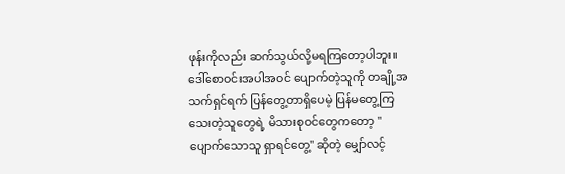ဖုန်းကိုလည်း ဆက်သွယ်လို့မရကြတော့ပါဘူး။
ဒေါ်စောဝင်းအပါအဝင် ပျောက်တဲ့သူကို တချို့အသက်ရှင်ရက် ပြန်တွေ့တာရှိပေမဲ့ ပြန်မတွေ့ကြသေးတဲ့သူတွေရဲ့ မိသားစုဝင်တွေကတော့ "ပျောက်သောသူ ရှာရင်တွေ့" ဆိုတဲ့ မျှော်လင့်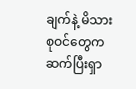ချက်နဲ့ မိသားစုဝင်တွေက ဆက်ပြီးရှာ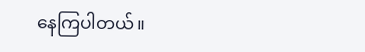နေကြပါတယ်။